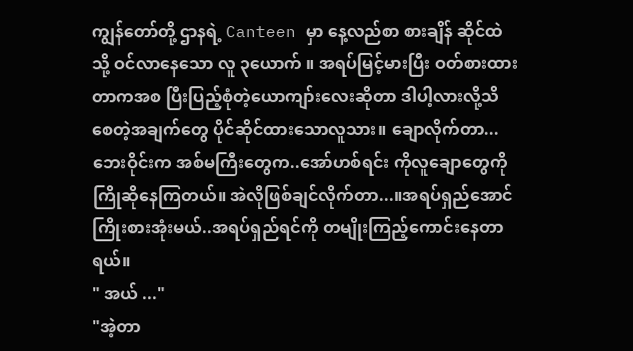ကျွန်တော်တို့ ဌာနရဲ့ Canteen မှာ နေ့လည်စာ စားချိန် ဆိုင်ထဲသို့ ဝင်လာနေသော လူ ၃ယောက် ။ အရပ်မြင့်မားပြီး ဝတ်စားထားတာကအစ ပြီးပြည့်စုံတဲ့ယောကျာ်းလေးဆိုတာ ဒါပါ့လားလို့သိစေတဲ့အချက်တွေ ပိုင်ဆိုင်ထားသောလူသား။ ချောလိုက်တာ...ဘေးဝိုင်းက အစ်မကြီးတွေက..အော်ဟစ်ရင်း ကိုလူချောတွေကိုကြိုဆိုနေကြတယ်။ အဲလိုဖြစ်ချင်လိုက်တာ...။အရပ်ရှည်အောင်ကြိုးစားအုံးမယ်..အရပ်ရှည်ရင်ကို တမျိုးကြည့်ကောင်းနေတာရယ်။
" အယ် ..."
"အဲ့တာ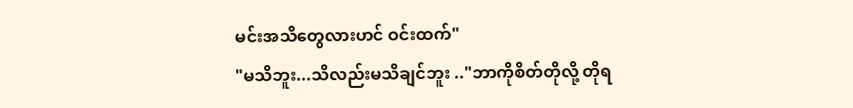မင်းအသိတွေလားဟင် ဝင်းထက်"
"မသိဘူး...သိလည်းမသိချင်ဘူး .."ဘာကိုစိတ်တိုလို့ တိုရ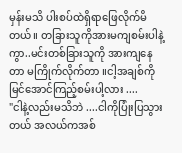မှန်းမသိ ပါးစပ်ထဲရှိရာဖြေလိုက်မိတယ်။ တခြားသူကိုအားမကျစမ်းပါနဲ့ကွာ..မင်းတစ်ခြားသူကို အားကျနေတာ မကြိုက်လိုက်တာ ။ငါ့အချစ်ကိုမြင်အောင်ကြည့်စမ်းပါ့လား ....
"ငါနဲ့လည်းမသိဘဲ ....ငါကိုပြုံးပြသွားတယ် အလယ်ကအစ်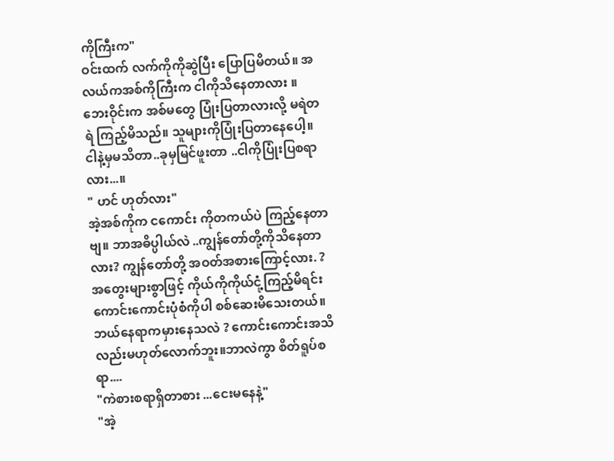ကိုကြီးက"
ဝင်းထက် လက်ကိုကိုဆွဲပြီး ပြောပြမိတယ်။ အလယ်ကအစ်ကိုကြီးက ငါကိုသိနေတာလား ။ ဘေးဝိုင်းက အစ်မတွေ ပြုံးပြတာလားလို့ မရဲတရဲ ကြည့်မိသည်။ သူများကိုပြုံးပြတာနေပေါ့။ ငါနဲ့မှမသိတာ..ခုမှမြင်ဖူးတာ ..ငါကိုပြုံးပြစရာလား...။
" ဟင် ဟုတ်လား"
အဲ့အစ်ကိုက ငကောင်း ကိုတကယ်ပဲ ကြည့်နေတာဗျ။ ဘာအဓိပ္ပါယ်လဲ ..ကျွန်တော်တို့ကိုသိနေတာလား? ကျွန်တော်တို့ အဝတ်အစားကြောင့်လား. ? အတွေးများစွာဖြင့် ကိုယ်ကိုကိုယ်ငုံ့ကြည့်မိရင်း ကောင်းကောင်းပုံစံကိုပါ စစ်ဆေးမိသေးတယ်။ ဘယ်နေရာကမှားနေသလဲ ? ကောင်းကောင်းအသိလည်းမဟုတ်လောက်ဘူး။ဘာလဲကွာ စိတ်ရူပ်စရာ....
"ကဲစားစရာရှိတာစား ...ငေးမနေနဲ့"
"အဲ့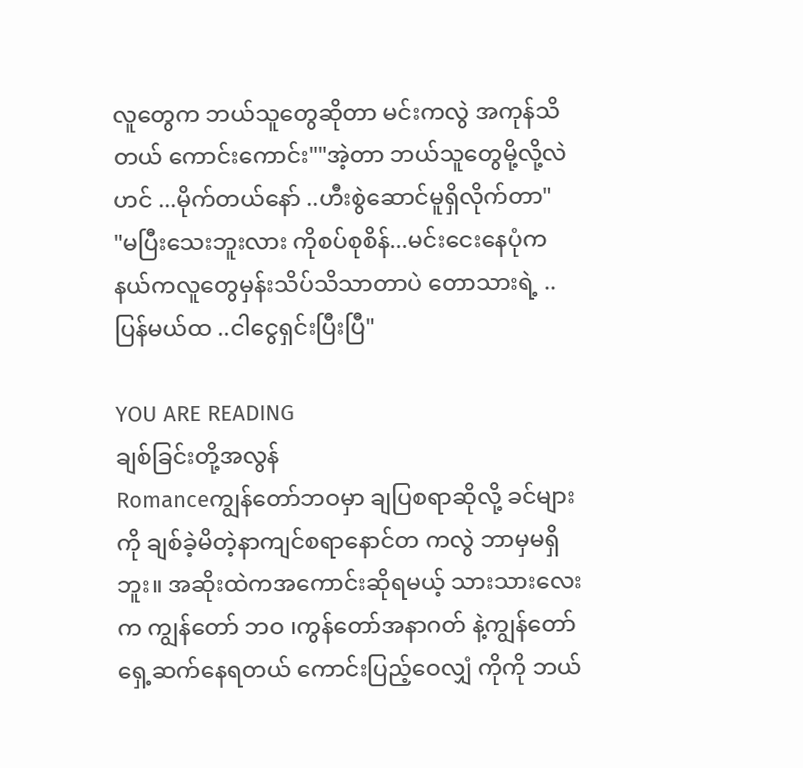လူတွေက ဘယ်သူတွေဆိုတာ မင်းကလွဲ အကုန်သိတယ် ကောင်းကောင်း""အဲ့တာ ဘယ်သူတွေမို့လို့လဲဟင် ...မိုက်တယ်နော် ..ဟီးစွဲဆောင်မူရှိလိုက်တာ"
"မပြီးသေးဘူးလား ကိုစပ်စုစိန်...မင်းငေးနေပုံက နယ်ကလူတွေမှန်းသိပ်သိသာတာပဲ တောသားရဲ့ ..ပြန်မယ်ထ ..ငါငွေရှင်းပြီးပြီ"

YOU ARE READING
ချစ်ခြင်းတို့အလွန်
Romanceကျွန်တော်ဘဝမှာ ချပြစရာဆိုလို့ ခင်များ ကို ချစ်ခဲ့မိတဲ့နာကျင်စရာနောင်တ ကလွဲ ဘာမှမရှိဘူး။ အဆိုးထဲကအကောင်းဆိုရမယ့် သားသားလေးက ကျွန်တော် ဘဝ ၊ကွန်တော်အနာဂတ် နဲ့ကျွန်တော် ရှေ့ဆက်နေရတယ် ကောင်းပြည့်ဝေလျှံ ကိုကို ဘယ်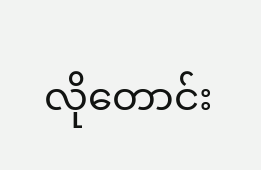လိုတောင်း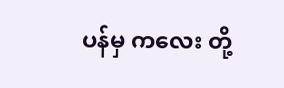ပန်မှ ကလေး တို့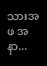သားအဖ အနာ...